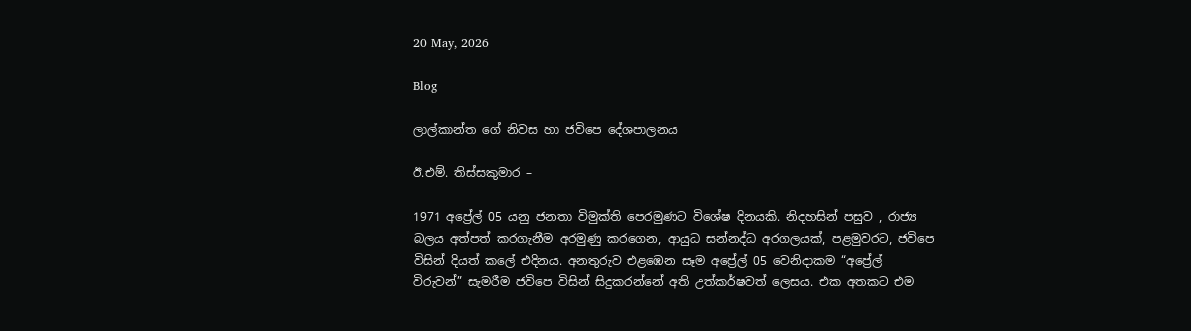20 May, 2026

Blog

ලාල්කාන්ත ගේ නිවස හා ජවිපෙ දේශපාලනය

ඊ.එම්. තිස්සකුමාර –

1971 අප්‍රේල් 05 යනු ජනතා විමුක්ති පෙරමුණට විශේෂ දිනයකි. නිදහසින් පසුව , රාජ්‍ය බලය අත්පත් කරගැනීම අරමුණු කරගෙන, ආයුධ සන්නද්ධ අරගලයක්, පළමුවරට, ජවිපෙ විසින් දියත් කලේ එදිනය. අනතුරුව එළඹෙන සෑම අප්‍රේල් 05 වෙනිදාකම “අප්‍රේල් විරුවන්” සැමරීම ජවිපෙ විසින් සිදුකරන්නේ අති උත්කර්ෂවත් ලෙසය. එක අතකට එම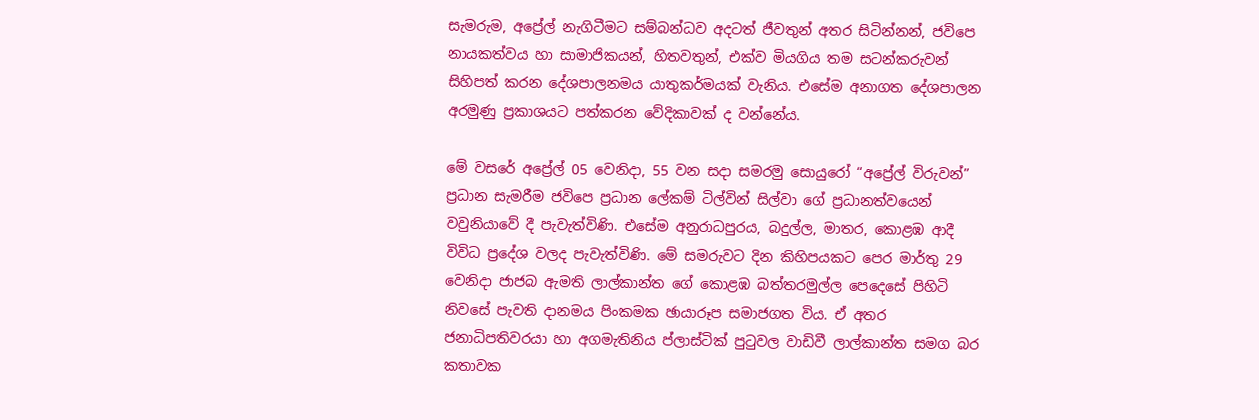සැමරුම, අප්‍රේල් නැගිටීමට සම්බන්ධව අදටත් ජීවතුන් අතර සිටින්නන්, ජවිපෙ නායකත්වය හා සාමාජිකයන්, හිතවතුන්, එක්ව මියගිය තම සටන්කරුවන් සිහිපත් කරන දේශපාලනමය යාතුකර්මයක් වැනිය. එසේම අනාගත දේශපාලන අරමුණු ප්‍රකාශයට පත්කරන වේදිකාවක් ද වන්නේය.

මේ වසරේ අප්‍රේල් 05 වෙනිදා, 55 වන සදා සමරමු සොයුරෝ “අප්‍රේල් විරුවන්” ප්‍රධාන සැමරීම ජවිපෙ ප්‍රධාන ලේකම් ටිල්වින් සිල්වා ගේ ප්‍රධානත්වයෙන් වවුනියාවේ දී පැවැත්විණි. එසේම අනුරාධපුරය, බදුල්ල, මාතර, කොළඹ ආදී විවිධ ප්‍රදේශ වලද පැවැත්විණි. මේ සමරුවට දින කිහිපයකට පෙර මාර්තු 29 වෙනිදා ජාජබ ඇමති ලාල්කාන්ත ගේ කොළඹ බත්තරමුල්ල පෙදෙසේ පිහිටි නිවසේ පැවති දානමය පිංකමක ඡායාරූප සමාජගත විය. ඒ අතර ජනාධිපතිවරයා හා අගමැතිනිය ප්ලාස්ටික් පුටුවල වාඩිවී ලාල්කාන්ත සමග බර කතාවක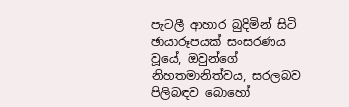පැටලී ආහාර බුදිමින් සිටි ඡායාරූපයක් සංසරණය වූයේ, ඔවුන්ගේ නිහතමානිත්වය, සරලබව පිලිබඳව බොහෝ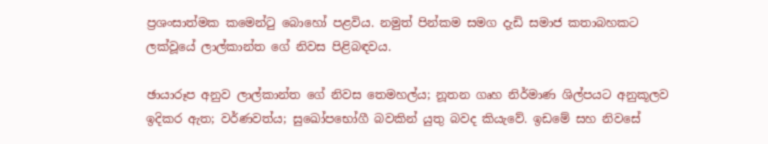ප්‍රශංසාත්මක කමෙන්ටු බොහෝ පළවිය. නමුත් පින්කම සමග දැඩි සමාජ කතාබහකට ලක්වූයේ ලාල්කාන්ත ගේ නිවස පිළිබඳවය.

ඡායාරූප අනුව ලාල්කාන්ත ගේ නිවස තෙමහල්ය; නූතන ගෘහ නිර්මාණ ශිල්පයට අනුකූලව ඉදිකර ඇත; වර්ණවත්ය; සුඛෝපභෝගී බවකින් යුතු බවද කියැවේ. ඉඩමේ සහ නිවසේ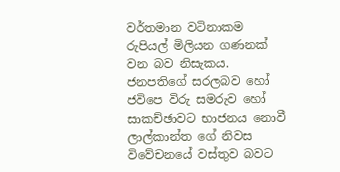වර්තමාන වටිනාකම රුපියල් මිලියන ගණනක් වන බව නිසැකය. ජනපතිගේ සරලබව හෝ ජවිපෙ විරු සමරුව හෝ සාකච්ඡාවට භාජනය නොවී ලාල්කාන්ත ගේ නිවස විවේචනයේ වස්තුව බවට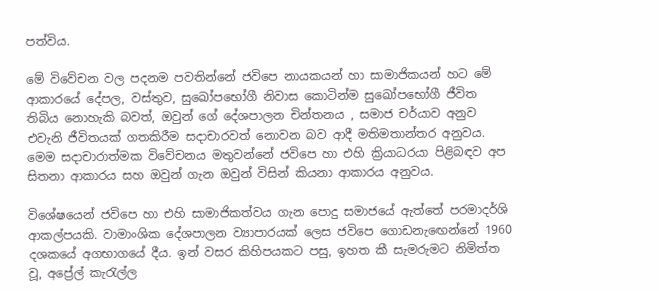පත්විය.

මේ විවේචන වල පදනම පවතින්නේ ජවිපෙ නායකයන් හා සාමාජිකයන් හට මේ ආකාරයේ දේපල, වස්තුව, සුඛෝපභෝගී නිවාස කොටින්ම සුඛෝපභෝගී ජීවිත තිබිය නොහැකි බවත්, ඔවුන් ගේ දේශපාලන චින්තනය , සමාජ චර්යාව අනුව එවැනි ජීවිතයක් ගතකිරීම සදාචාරවත් නොවන බව ආදී මතිමතාන්තර අනුවය. මෙම සදාචාරාත්මක විවේචනය මතුවන්නේ ජවිපෙ හා එහි ක්‍රියාධරයා පිළිබඳව අප සිතනා ආකාරය සහ ඔවුන් ගැන ඔවුන් විසින් කියනා ආකාරය අනුවය.

විශේෂයෙන් ජවිපෙ හා එහි සාමාජිකත්වය ගැන පොදු සමාජයේ ඇත්තේ පරමාදර්ශි ආකල්පයකි. වාමාංශික දේශපාලන ව්‍යාපාරයක් ලෙස ජවිපෙ ගොඩනැඟෙන්නේ 1960 දශකයේ අගභාගයේ දීය. ඉන් වසර කිහිපයකට පසු, ඉහත කී සැමරුමට නිමිත්ත වූ, අප්‍රේල් කැරැල්ල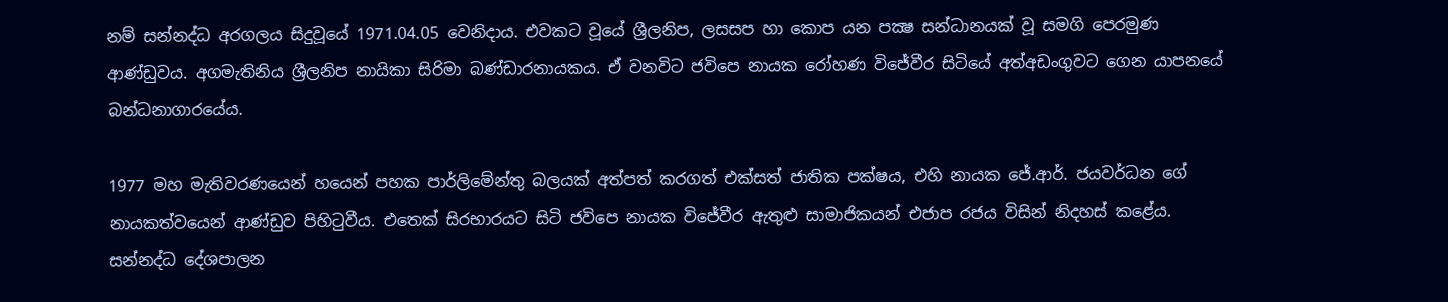නම් සන්නද්ධ අරගලය සිදුවූයේ 1971.04.05 වෙනිදාය. එවකට වූයේ ශ්‍රීලනිප, ලසසප හා කොප යන පක්‍ෂ සන්ධානයක් වූ සමගි පෙරමුණ ආණ්‌ඩුවය. අගමැතිනිය ශ්‍රීලනිප නායිකා සිරිමා බණ්‌ඩාරනායකය. ඒ වනවිට ජවිපෙ නායක රෝහණ විජේවීර සිටියේ අත්අඩංගුවට ගෙන යාපනයේ බන්ධනාගාරයේය.

1977 මහ මැතිවරණයෙන් හයෙන් පහක පාර්ලිමේන්තු බලයක් අත්පත් කරගත් එක්සත් ජාතික පක්ෂය, එහි නායක ජේ.ආර්. ජයවර්ධන ගේ නායකත්වයෙන් ආණ්ඩුව පිහිටුවීය. එතෙක් සිරභාරයට සිටි ජවිපෙ නායක විජේවීර ඇතුළු සාමාජිකයන් එජාප රජය විසින් නිදහස් කළේය. සන්නද්ධ දේශපාලන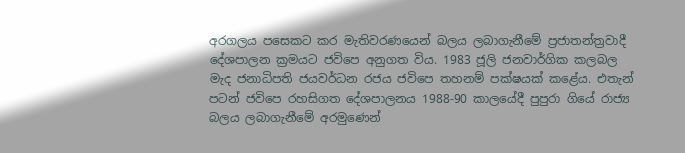අරගලය පසෙකට කර මැතිවරණයෙන් බලය ලබාගැනීමේ ප්‍රජාතන්ත්‍රවාදී දේශපාලන ක්‍රමයට ජවිපෙ අනුගත විය. 1983 ජූලි ජනවාර්ගික කලබල මැද ජනාධිපති ජයවර්ධන රජය ජවිපෙ තහනම් පක්ෂයක් කළේය. එතැන් පටන් ජවිපෙ රහසිගත දේශපාලනය 1988-90 කාලයේදී පුපුරා ගියේ රාජ්‍ය බලය ලබාගැනීමේ අරමුණෙන්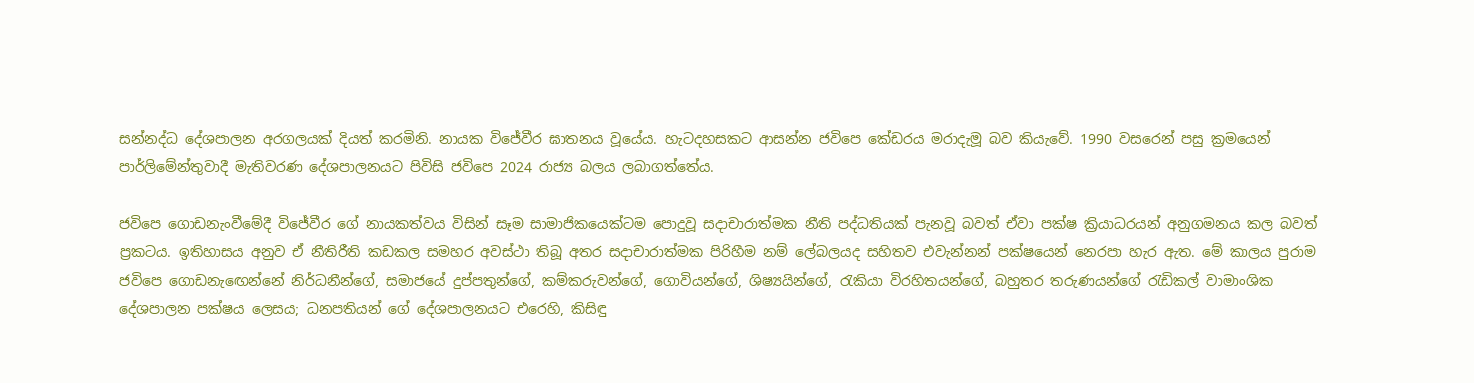සන්නද්ධ දේශපාලන අරගලයක් දියත් කරමිනි. නායක විජේවීර ඝාතනය වූයේය. හැටදහසකට ආසන්න ජවිපෙ කේඩරය මරාදැමූ බව කියැවේ. 1990 වසරෙන් පසු ක්‍රමයෙන් පාර්ලිමේන්තුවාදී මැතිවරණ දේශපාලනයට පිවිසි ජවිපෙ 2024 රාජ්‍ය බලය ලබාගත්තේය.

ජවිපෙ ගොඩනැංවීමේදී විජේවීර ගේ නායකත්වය විසින් සෑම සාමාජිකයෙක්ටම පොදුවූ සදාචාරාත්මක නීති පද්ධතියක් පැනවූ බවත් ඒවා පක්ෂ ක්‍රියාධරයන් අනුගමනය කල බවත් ප්‍රකටය. ඉතිහාසය අනුව ඒ නීතිරීති කඩකල සමහර අවස්ථා තිබූ අතර සදාචාරාත්මක පිරිහීම නම් ලේබලයද සහිතව එවැන්නන් පක්ෂයෙන් නෙරපා හැර ඇත. මේ කාලය පුරාම ජවිපෙ ගොඩනැඟෙන්නේ නිර්ධනීන්ගේ, සමාජයේ දුප්පතුන්ගේ, කම්කරුවන්ගේ, ගොවියන්ගේ, ශිෂ්‍යයින්ගේ, රැකියා විරහිතයන්ගේ, බහුතර තරුණයන්ගේ රැඩිකල් වාමාංශික දේශපාලන පක්ෂය ලෙසය; ධනපතියන් ගේ දේශපාලනයට එරෙහි, කිසිඳු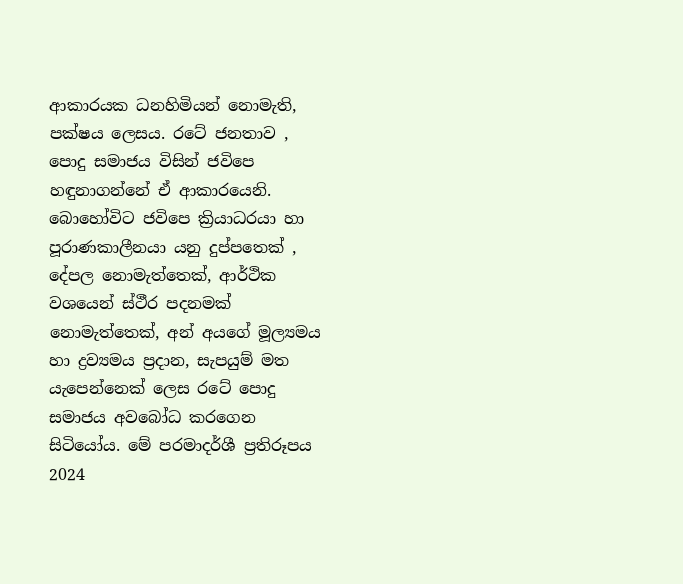ආකාරයක ධනහිමියන් නොමැති, පක්ෂය ලෙසය. රටේ ජනතාව , පොදු සමාජය විසින් ජවිපෙ හඳුනාගන්නේ ඒ ආකාරයෙනි. බොහෝවිට ජවිපෙ ක්‍රියාධරයා හා පූරාණකාලීනයා යනු දුප්පතෙක් , දේපල නොමැත්තෙක්, ආර්ථික වශයෙන් ස්ථීර පදනමක් නොමැත්තෙක්, අන් අයගේ මූල්‍යමය හා ද්‍රව්‍යමය ප්‍රදාන, සැපයුම් මත යැපෙන්නෙක් ලෙස රටේ පොදු සමාජය අවබෝධ කරගෙන සිටියෝය. මේ පරමාදර්ශී ප්‍රතිරූපය 2024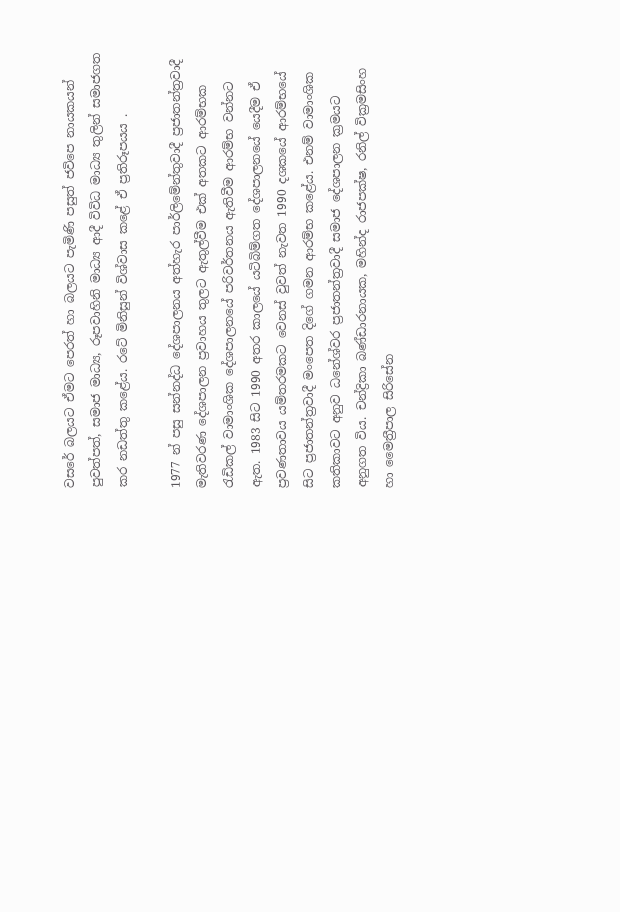වසරේ බලයට ඒමට පෙරත් හා බලයට පැමිණි පසුත් ජවිපෙ නායකයන් පුවත්පත්, සමාජ මාධ්‍ය, රූපවාහිනි මාධ්‍ය ආදී විවිධ මාධ්‍ය තුලින් සමාජගත කර නඩත්තු කළේය. රටේ මිනිසුන් විශ්වාස කළේ ඒ ප්‍රතිරූපයය .

1977 න් පසු සන්නද්ධ දේශපාලනය අත්හැර පාර්ලිමේන්තුවාදී ප්‍රජාතන්ත්‍රවාදී මැතිවරණ දේශපාලන ප්‍රවාහය තුලට ඇතුල්වීම එක් අතකට ආරම්භක රැඩිකල් වාමාංශික දේශපාලනයේ පරිවර්තනය ඇතිවීම ආරම්භ වන්නට ඇත. 1983 සිට 1990 අතර කාලයේ යටිබිම්ගත දේශපාලනයේ යෙදීම ඒ ප්‍රවණතාවය යම්තරමකට වෙනස් වුවත් නැවත 1990 දශකයේ ආරම්භයේ සිට ප්‍රජාතන්ත්‍රවාදී මංපෙත දිගේ ගමන ආරම්භ කළේය. එනම් වාමාංශික කතිකාවට අනුව ධනේශ්වර ප්‍රජාතන්ත්‍රවාදී සමාජ දේශපාලන ක්‍රමයට අනුගත විය. චන්ද්‍රිකා බණ්ඩාරනායක, මහින්ද රාජපක්ෂ, රනිල් වික්‍රමසිංහ හා මෛත්‍රීපාල සිරිසේන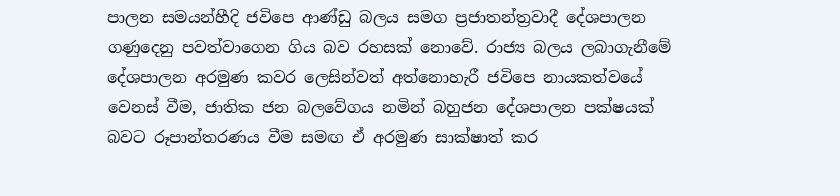පාලන සමයන්හීදි ජවිපෙ ආණ්ඩු බලය සමග ප්‍රජාතන්ත්‍රවාදී දේශපාලන ගණුදෙනු පවත්වාගෙන ගිය බව රහසක් නොවේ. රාජ්‍ය බලය ලබාගැනීමේ දේශපාලන අරමුණ කවර ලෙසින්වත් අත්නොහැරී ජවිපෙ නායකත්වයේ වෙනස් වීම, ජාතික ජන බලවේගය නමින් බහුජන දේශපාලන පක්ෂයක් බවට රූපාන්තරණය වීම සමඟ ඒ අරමුණ සාක්ෂාත් කර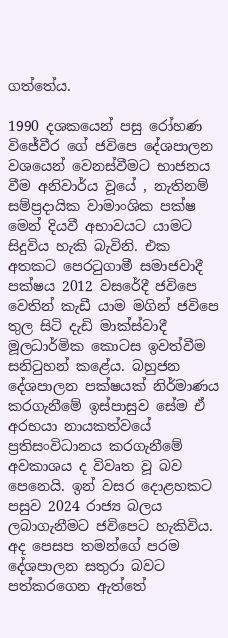ගත්තේය.

1990 දශකයෙන් පසු රෝහණ විජේවීර ගේ ජවිපෙ දේශපාලන වශයෙන් වෙනස්වීමට භාජනය වීම අනිවාර්ය වූයේ , නැතිනම් සම්ප්‍රදායික වාමාංශික පක්ෂ මෙන් දියවී අභාවයට යාමට සිදුවිය හැකි බැවිනි. එක අතකට පෙරටුගාමී සමාජවාදී පක්ෂය 2012 වසරේදී ජවිපෙ වෙතින් කැඩී යාම මගින් ජවිපෙ තුල සිටි දැඩි මාක්ස්වාදී මූලධාර්මික කොටස ඉවත්වීම සනිටුහන් කළේය. බහුජන දේශපාලන පක්ෂයක් නිර්මාණය කරගැනීමේ ඉස්පාසුව සේම ඒ අරභයා නායකත්වයේ ප්‍රතිසංවිධානය කරගැනීමේ අවකාශය ද විවෘත වූ බව පෙනෙයි. ඉන් වසර දොළහකට පසුව 2024 රාජ්‍ය බලය ලබාගැනීමට ජවිපෙට හැකිවිය. අද පෙසප තමන්ගේ පරම දේශපාලන සතුරා බවට පත්කරගෙන ඇත්තේ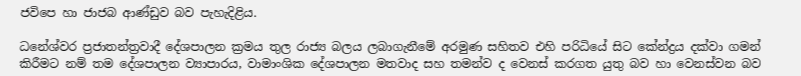ජවිපෙ හා ජාජබ ආණ්ඩුව බව පැහැදිළිය.

ධනේශ්වර ප්‍රජාතන්ත්‍රවාදී දේශපාලන ක්‍රමය තුල රාජ්‍ය බලය ලබාගැනීමේ අරමුණ සහිතව එහි පරිධියේ සිට කේන්ද්‍රය දක්වා ගමන් කිරීමට නම් තම දේශපාලන ව්‍යාපාරය, වාමාංශික දේශපාලන මතවාද සහ තමන්ව ද වෙනස් කරගත යුතු බව හා වෙනස්වන බව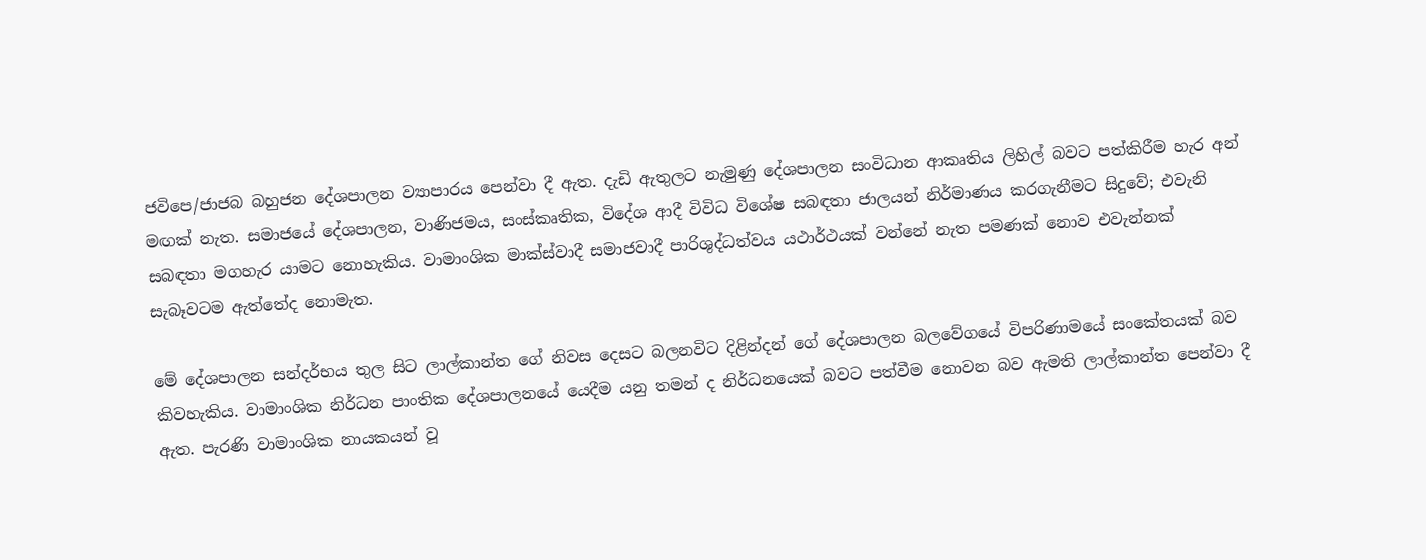ජවිපෙ/ජාජබ බහුජන දේශපාලන ව්‍යාපාරය පෙන්වා දී ඇත. දැඩි ඇතුලට නැමුණු දේශපාලන සංවිධාන ආකෘතිය ලිහිල් බවට පත්කිරීම හැර අන් මඟක් නැත. සමාජයේ දේශපාලන, වාණිජමය, සංස්කෘතික, විදේශ ආදී විවිධ විශේෂ සබඳතා ජාලයන් නිර්මාණය කරගැනීමට සිදුවේ; එවැනි සබඳතා මගහැර යාමට නොහැකිය. වාමාංශික මාක්‌ස්‌වාදී සමාජවාදී පාරිශුද්ධත්වය යථාර්ථයක් වන්නේ නැත පමණක් නොව එවැන්නක් සැබෑවටම ඇත්තේද නොමැත.

මේ දේශපාලන සන්දර්භය තුල සිට ලාල්කාන්ත ගේ නිවස දෙසට බලනවිට දිළින්දන් ගේ දේශපාලන බලවේගයේ විපරිණාමයේ සංකේතයක් බව කිවහැකිය. වාමාංශික නිර්ධන පාංතික දේශපාලනයේ යෙදීම යනු තමන් ද නිර්ධනයෙක් බවට පත්වීම නොවන බව ඇමති ලාල්කාන්ත පෙන්වා දී ඇත. පැරණි වාමාංශික නායකයන් වූ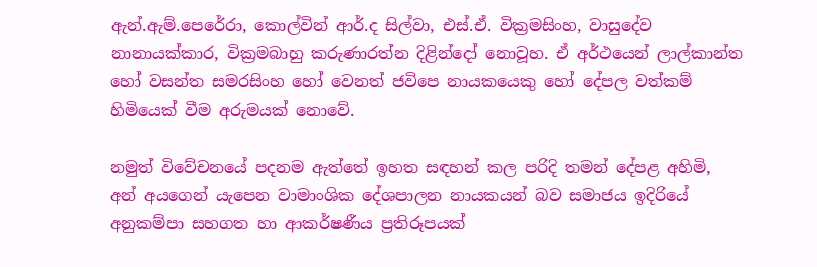ඇන්.ඇම්.පෙරේරා, කොල්වින් ආර්.ද සිල්වා, එස්.ඒ. වික්‍රමසිංහ, වාසුදේව නානායක්කාර, වික්‍රමබාහු කරුණාරත්න දිළින්දෝ නොවූහ. ඒ අර්ථයෙන් ලාල්කාන්ත හෝ වසන්ත සමරසිංහ හෝ වෙනත් ජවිපෙ නායකයෙකු හෝ දේපල වත්කම් හිමියෙක් වීම අරුමයක් නොවේ.

නමුත් විවේචනයේ පදනම ඇත්තේ ඉහත සඳහන් කල පරිදි තමන් දේපළ අහිමි, අන් අයගෙන් යැපෙන වාමාංශික දේශපාලන නායකයන් බව සමාජය ඉදිරියේ අනුකම්පා සහගත හා ආකර්ෂණීය ප්‍රතිරූපයක්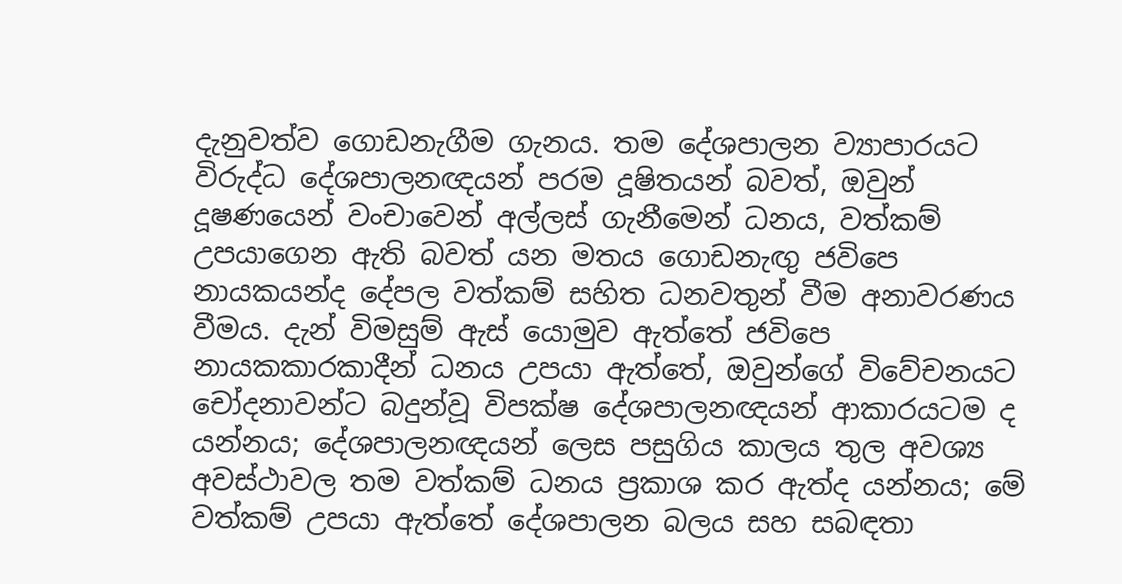දැනුවත්ව ගොඩනැගීම ගැනය. තම දේශපාලන ව්‍යාපාරයට විරුද්ධ දේශපාලනඥයන් පරම දූෂිතයන් බවත්, ඔවුන් දූෂණයෙන් වංචාවෙන් අල්ලස් ගැනීමෙන් ධනය, වත්කම් උපයාගෙන ඇති බවත් යන මතය ගොඩනැඟු ජවිපෙ නායකයන්ද දේපල වත්කම් සහිත ධනවතුන් වීම අනාවරණය වීමය. දැන් විමසුම් ඇස් යොමුව ඇත්තේ ජවිපෙ නායකකාරකාදීන් ධනය උපයා ඇත්තේ, ඔවුන්ගේ විවේචනයට චෝදනාවන්ට බදුන්වූ විපක්ෂ දේශපාලනඥයන් ආකාරයටම ද යන්නය; දේශපාලනඥයන් ලෙස පසුගිය කාලය තුල අවශ්‍ය අවස්ථාවල තම වත්කම් ධනය ප්‍රකාශ කර ඇත්ද යන්නය; මේ වත්කම් උපයා ඇත්තේ දේශපාලන බලය සහ සබඳතා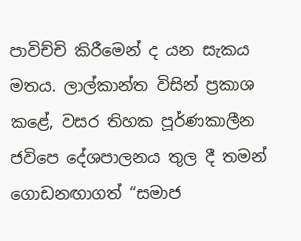පාවිච්චි කිරීමෙන් ද යන සැකය මතය. ලාල්කාන්ත විසින් ප්‍රකාශ කළේ, වසර තිහක පූර්ණකාලීන ජවිපෙ දේශපාලනය තුල දී තමන් ගොඩනඟාගත් “සමාජ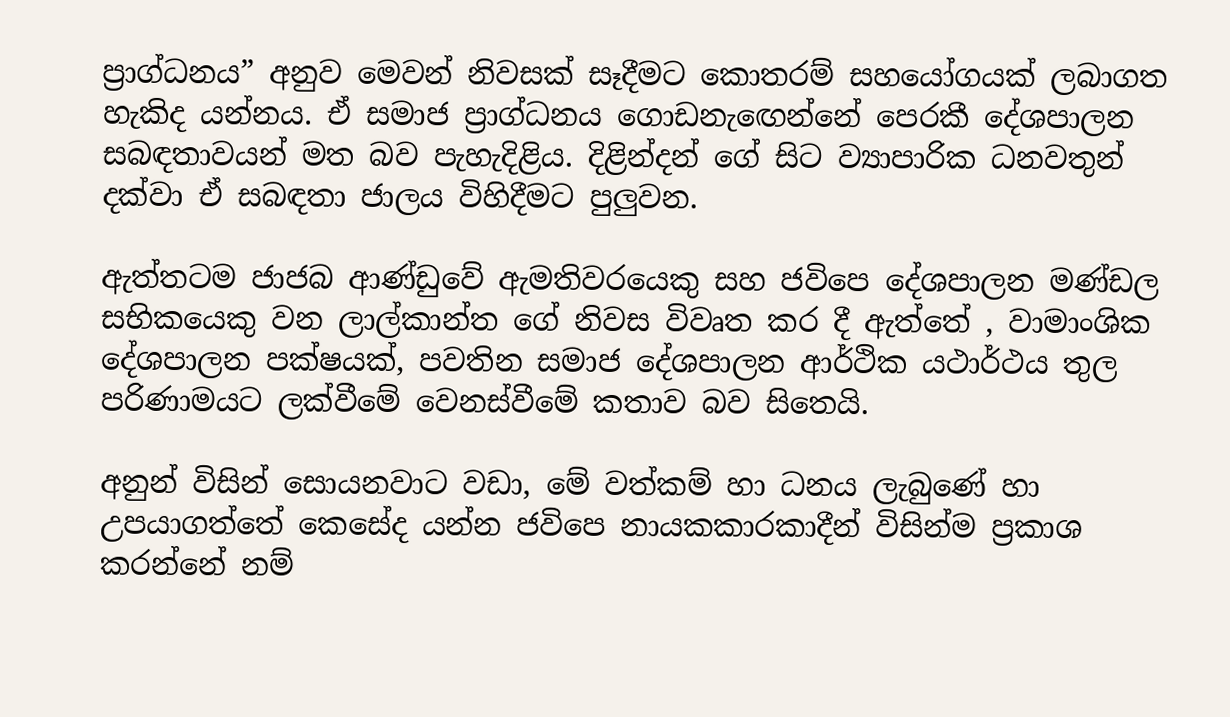ප්‍රාග්ධනය” අනුව මෙවන් නිවසක් සෑදීමට කොතරම් සහයෝගයක් ලබාගත හැකිද යන්නය. ඒ සමාජ ප්‍රාග්ධනය ගොඩනැඟෙන්නේ පෙරකී දේශපාලන සබඳතාවයන් මත බව පැහැදිළිය. දිළින්දන් ගේ සිට ව්‍යාපාරික ධනවතුන් දක්වා ඒ සබඳතා ජාලය විහිදීමට පුලුවන.

ඇත්තටම ජාජබ ආණ්ඩුවේ ඇමතිවරයෙකු සහ ජවිපෙ දේශපාලන මණ්‌ඩල සභිකයෙකු වන ලාල්කාන්ත ගේ නිවස විවෘත කර දී ඇත්තේ , වාමාංශික දේශපාලන පක්ෂයක්, පවතින සමාජ දේශපාලන ආර්ථික යථාර්ථය තුල පරිණාමයට ලක්වීමේ වෙනස්වීමේ කතාව බව සිතෙයි.

අනුන් විසින් සොයනවාට වඩා, මේ වත්කම් හා ධනය ලැබුණේ හා උපයාගත්තේ කෙසේද යන්න ජවිපෙ නායකකාරකාදීන් විසින්ම ප්‍රකාශ කරන්නේ නම්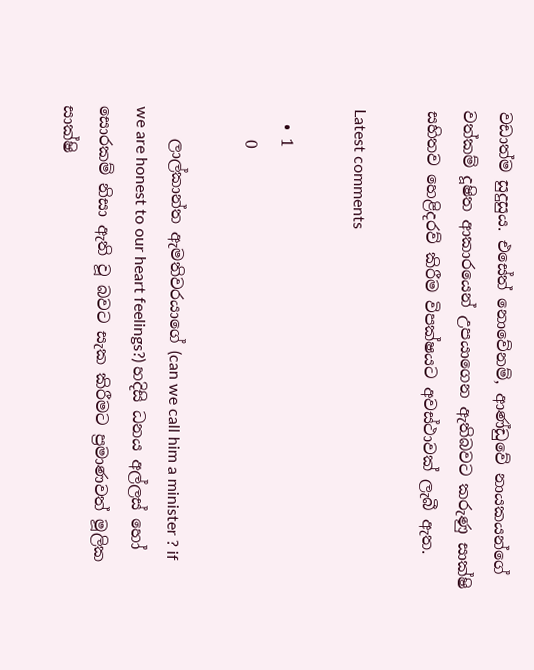වඩාත්ම සුදුසුය. එසේත් නොවේනම්, ආණ්ඩුවේ නායකයන්ගේ වත්කම් දූෂිත ආකාරයෙන් උපයාගෙන ඇතිබවට කරුණු සාක්ෂි සහිතව හෙළිදරව් කිරීම විපක්ෂයට අවස්ථාවක් ලැබී ඇත.

Latest comments

  • 1
    0

    ලාල්කාන්ත ඇමතිවරයාගේ (can we call him a minister ? if we are honest to our heart feelings?) හදිසි ධනය අල්ලස් හෝ සොරකම් නිසා ඇති වූ බවට සැක කිරීමට ප්‍රමාණවත් මූලික සාක්ෂි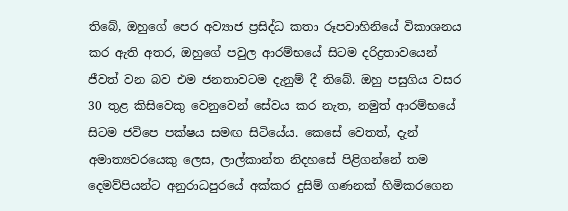තිබේ, ඔහුගේ පෙර අව්‍යාජ ප්‍රසිද්ධ කතා රූපවාහිනියේ විකාශනය කර ඇති අතර, ඔහුගේ පවුල ආරම්භයේ සිටම දරිද්‍රතාවයෙන් ජීවත් වන බව එම ජනතාවටම දැනුම් දී තිබේ. ඔහු පසුගිය වසර 30 තුළ කිසිවෙකු වෙනුවෙන් සේවය කර නැත, නමුත් ආරම්භයේ සිටම ජවිපෙ පක්ෂය සමඟ සිටියේය. කෙසේ වෙතත්, දැන් අමාත්‍යවරයෙකු ලෙස, ලාල්කාන්ත නිදහසේ පිළිගන්නේ තම දෙමව්පියන්ට අනුරාධපුරයේ අක්කර දුසිම් ගණනක් හිමිකරගෙන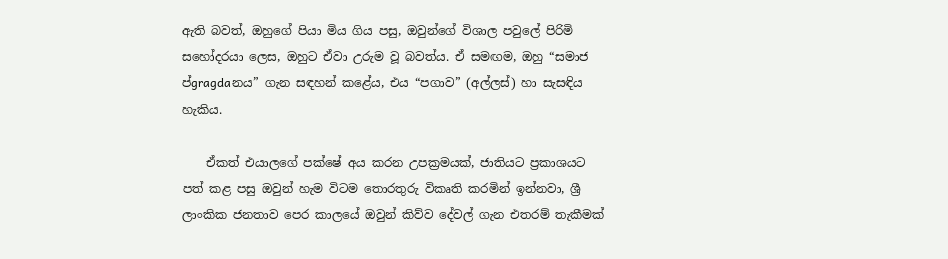ඇති බවත්, ඔහුගේ පියා මිය ගිය පසු, ඔවුන්ගේ විශාල පවුලේ පිරිමි සහෝදරයා ලෙස, ඔහුට ඒවා උරුම වූ බවත්ය. ඒ සමඟම, ඔහු “සමාජ ප්‍gragdaනය” ගැන සඳහන් කළේය, එය “පගාව” (අල්ලස්) හා සැසඳිය හැකිය.

    ඒකත් එයාලගේ පක්ෂේ අය කරන උපක්‍රමයක්, ජාතියට ප්‍රකාශයට පත් කළ පසු ඔවුන් හැම විටම තොරතුරු විකෘති කරමින් ඉන්නවා, ශ්‍රී ලාංකික ජනතාව පෙර කාලයේ ඔවුන් කිව්ව දේවල් ගැන එතරම් තැකීමක්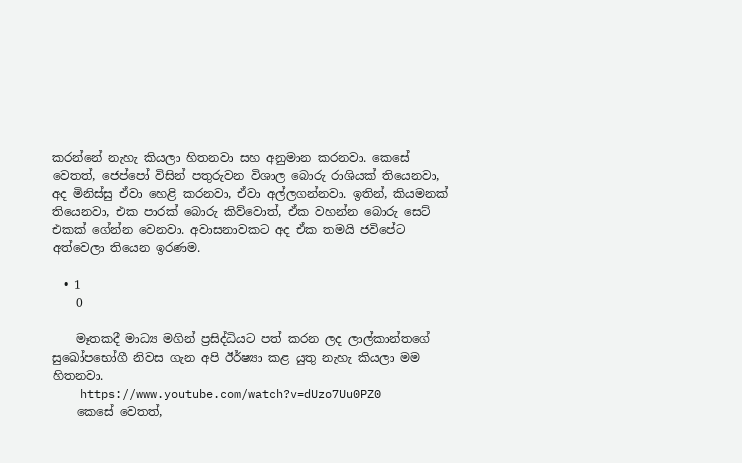කරන්නේ නැහැ කියලා හිතනවා සහ අනුමාන කරනවා. කෙසේ වෙතත්, ජෙප්පෝ විසින් පතුරුවන විශාල බොරු රාශියක් තියෙනවා, අද මිනිස්සු ඒවා හෙළි කරනවා, ඒවා අල්ලගන්නවා. ඉතින්, කියමනක් තියෙනවා, එක පාරක් බොරු කිව්වොත්, ඒක වහන්න බොරු සෙට් එකක් ගේන්න වෙනවා. අවාසනාවකට අද ඒක තමයි ජවිපේට අත්වෙලා තියෙන ඉරණම.

  • 1
    0

    මෑතකදී මාධ්‍ය මගින් ප්‍රසිද්ධියට පත් කරන ලද ලාල්කාන්තගේ සුඛෝපභෝගී නිවස ගැන අපි ඊර්ෂ්‍යා කළ යුතු නැහැ කියලා මම හිතනවා.
    https://www.youtube.com/watch?v=dUzo7Uu0PZ0
    කෙසේ වෙතත්,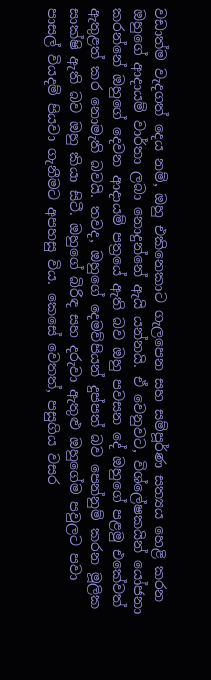වඩාත්ම වැදගත් දෙය නම්, ඔහු එකිනෙකාට ගැලපෙන සහ සම්පූර්ණ සත්‍යය හෙළි කරන ඔහුගේ ආදායම් වාර්තා ලබා නොදුන්නේ ඇයි යන්නයි. ඒ වෙනුවට, විශ්ලේෂකයින් යෝජනා කරන්නේ ඔහුගේ දෙවන ආදායම් පත්‍රයේ ඇති බව ඔහු පවසන දේ ඔහුගේ පළමු එකේවත් ඇතුළත් කර නොමැති බවයි. තවද, ඔහුගේ දෙමව්පියන් දුප්පත් බව පෙන්නුම් කරන මූලික සාක්ෂි ඇති බව ඔහු කියා සිටී. ඔහුගේ බිරිඳ සහ දරුවා ඇතුළු ඔහුගේම පවුලට පවා පාසල් වියදම් පියවා ගැනීමට අපහසු විය. කෙසේ වෙතත්, පසුගිය වසර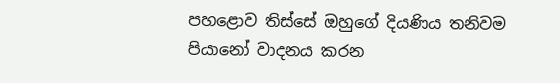පහළොව තිස්සේ ඔහුගේ දියණිය තනිවම පියානෝ වාදනය කරන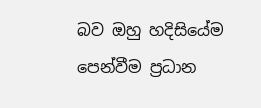බව ඔහු හදිසියේම පෙන්වීම ප්‍රධාන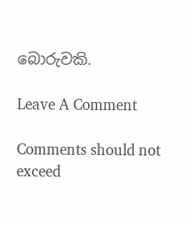බොරුවකි.

Leave A Comment

Comments should not exceed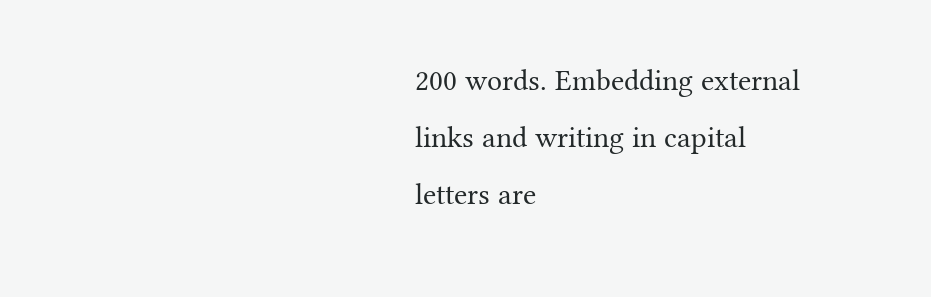200 words. Embedding external links and writing in capital letters are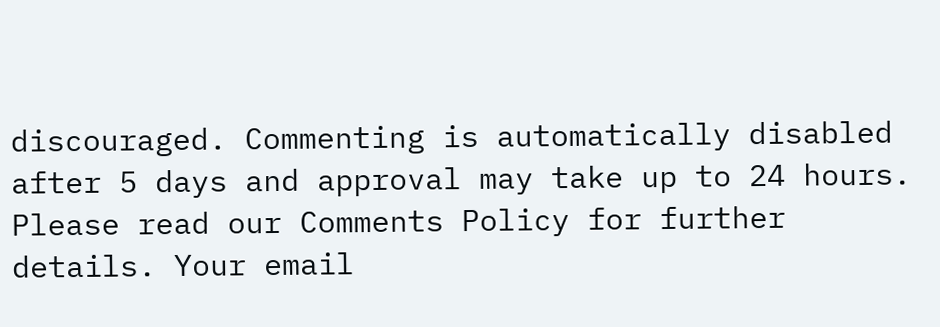discouraged. Commenting is automatically disabled after 5 days and approval may take up to 24 hours. Please read our Comments Policy for further details. Your email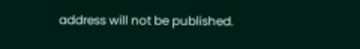address will not be published.